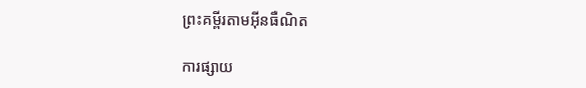ព្រះគម្ពីរតាមអ៊ីនធឺណិត

ការផ្សាយ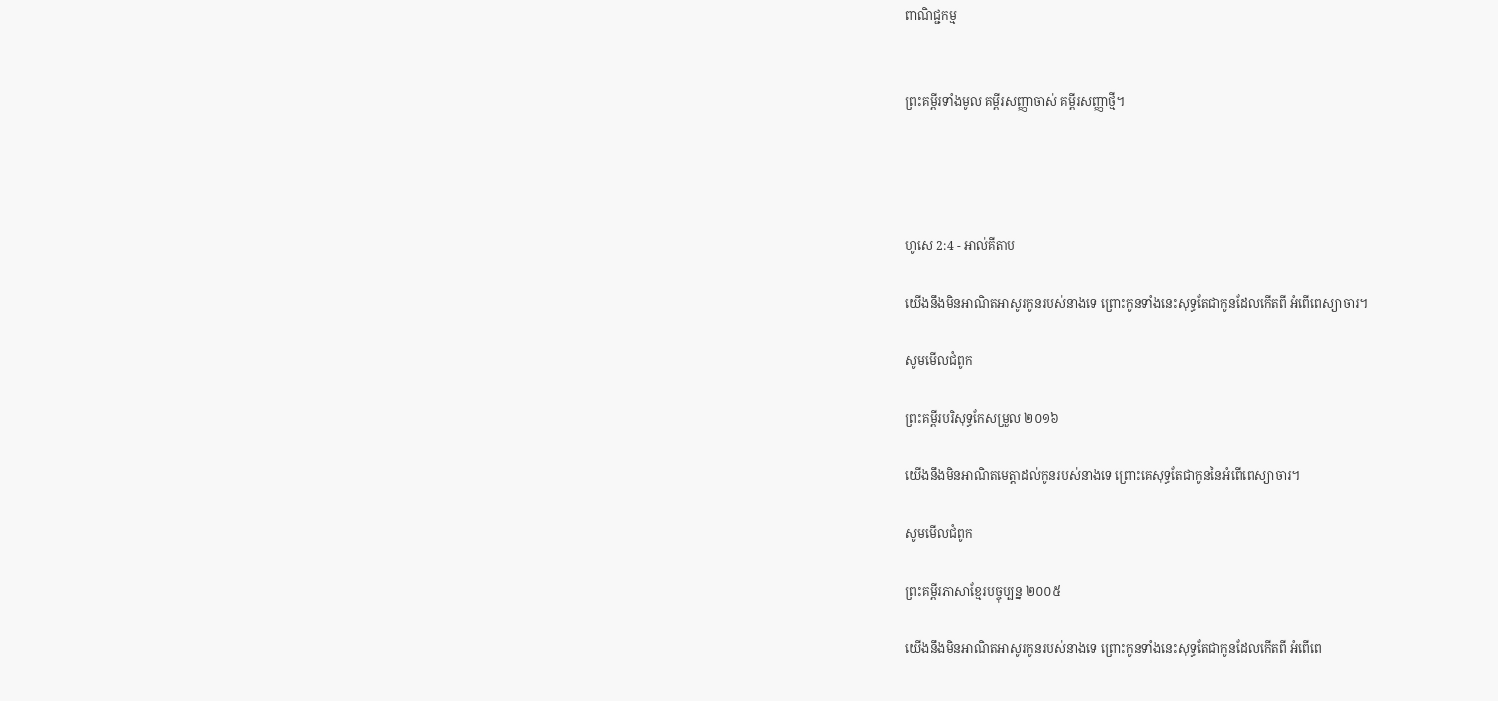ពាណិជ្ជកម្ម


ព្រះគម្ពីរទាំងមូល គម្ពីរសញ្ញាចាស់ គម្ពីរសញ្ញាថ្មី។




ហូសេ 2:4 - អាល់គីតាប

យើងនឹងមិនអាណិត‌អាសូរកូនរបស់នាងទេ ព្រោះកូនទាំងនេះសុទ្ធតែជាកូនដែលកើតពី អំពើពេស្យា‌ចារ។

សូមមើលជំពូក

ព្រះគម្ពីរបរិសុទ្ធកែសម្រួល ២០១៦

យើងនឹងមិនអាណិតមេត្តាដល់កូនរបស់នាងទេ ព្រោះគេសុទ្ធតែជាកូននៃអំពើពេស្យា‌ចារ។

សូមមើលជំពូក

ព្រះគម្ពីរភាសាខ្មែរបច្ចុប្បន្ន ២០០៥

យើងនឹងមិនអាណិត‌អាសូរកូនរបស់នាងទេ ព្រោះកូនទាំងនេះសុទ្ធតែជាកូនដែលកើតពី អំពើពេ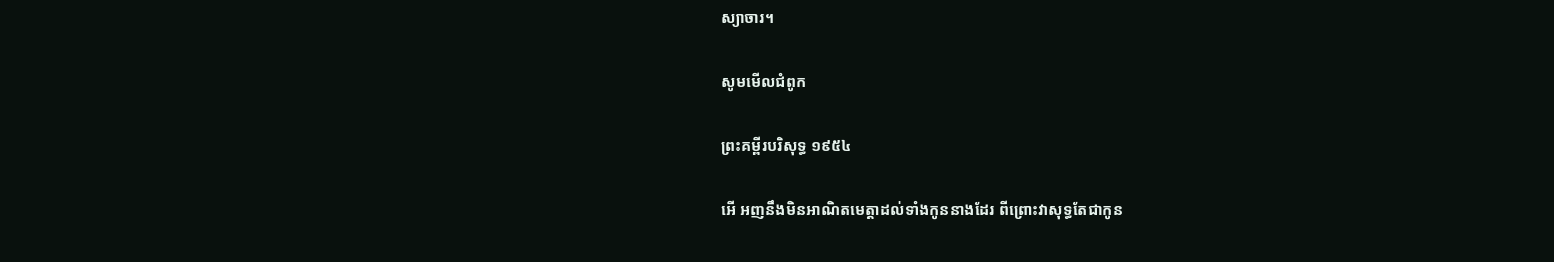ស្យា‌ចារ។

សូមមើលជំពូក

ព្រះគម្ពីរបរិសុទ្ធ ១៩៥៤

អើ អញនឹងមិនអាណិតមេត្តាដល់ទាំងកូននាងដែរ ពីព្រោះវាសុទ្ធតែជាកូន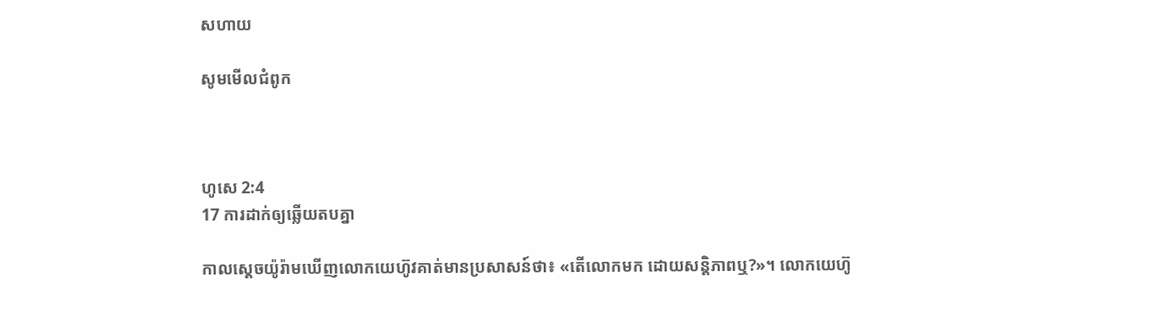សហាយ

សូមមើលជំពូក



ហូសេ 2:4
17 ការដាក់ឲ្យឆ្លើយតបគ្នា

កាលស្តេចយ៉ូរ៉ាមឃើញលោកយេហ៊ូវគាត់មានប្រសាសន៍ថា៖ «តើលោកមក ដោយសន្តិ‌ភាពឬ?»។ លោកយេហ៊ូ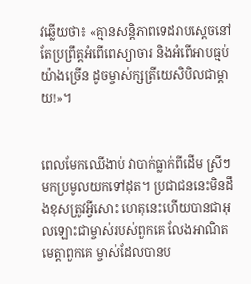វឆ្លើយថា៖ «គ្មានសន្តិ‌ភាពទេដរាបស្តេចនៅតែប្រព្រឹត្តអំពើពេស្យា‌ចារ និងអំពើអាបធ្មប់យ៉ាងច្រើន ដូចម្ចាស់ក្សត្រីយេសិ‌បិលជាម្តាយ!»។


ពេលមែកឈើងាប់ វាបាក់ធ្លាក់ពីដើម ស្រីៗមកប្រមូលយកទៅដុត។ ប្រជា‌ជននេះមិនដឹងខុសត្រូវអ្វីសោះ ហេតុនេះហើយបានជាអុលឡោះជាម្ចាស់របស់ពួកគេ លែងអាណិតមេត្តាពួកគេ ម្ចាស់ដែលបានប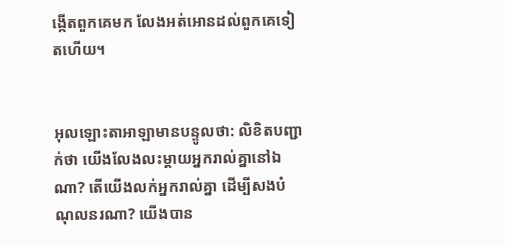ង្កើតពួកគេមក លែងអត់‌អោនដល់ពួកគេទៀតហើយ។


អុលឡោះ‌តាអាឡាមានបន្ទូលថា: លិខិតបញ្ជាក់ថា យើងលែង‌លះម្ដាយអ្នករាល់គ្នានៅឯណា? តើយើងលក់អ្នករាល់គ្នា ដើម្បីសងបំណុលនរណា? យើងបាន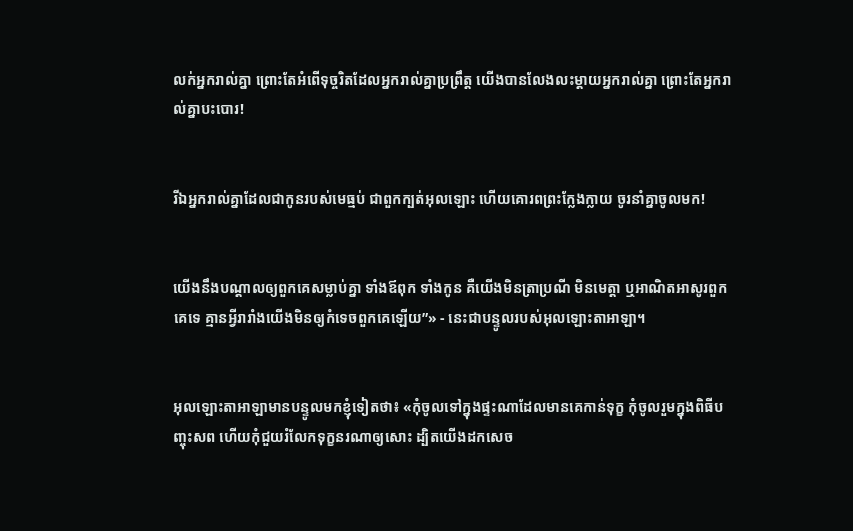លក់អ្នករាល់គ្នា ព្រោះតែអំពើទុច្ចរិតដែលអ្នករាល់គ្នាប្រព្រឹត្ត យើងបានលែង‌លះម្ដាយអ្នករាល់គ្នា ព្រោះតែអ្នករាល់គ្នាបះ‌បោរ!


រីឯអ្នករាល់គ្នាដែលជាកូនរបស់មេធ្មប់ ជាពួកក្បត់អុលឡោះ ហើយគោរពព្រះក្លែង‌ក្លាយ ចូរនាំគ្នាចូលមក!


យើងនឹងបណ្ដាលឲ្យពួកគេសម្លាប់គ្នា ទាំងឪពុក ទាំងកូន គឺយើងមិនត្រាប្រណី មិនមេត្តា ឬអាណិតអាសូរពួកគេទេ គ្មានអ្វីរា‌រាំងយើងមិនឲ្យកំទេចពួកគេឡើយ”» - នេះជាបន្ទូលរបស់អុលឡោះ‌តាអាឡា។


អុលឡោះ‌តាអាឡាមានបន្ទូលមកខ្ញុំទៀតថា៖ «កុំចូលទៅក្នុងផ្ទះណាដែលមានគេកាន់ទុក្ខ កុំចូលរួមក្នុងពិធីបញ្ចុះសព ហើយកុំជួយរំលែកទុក្ខនរណាឲ្យសោះ ដ្បិតយើងដកសេច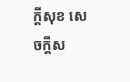ក្ដីសុខ សេចក្ដីស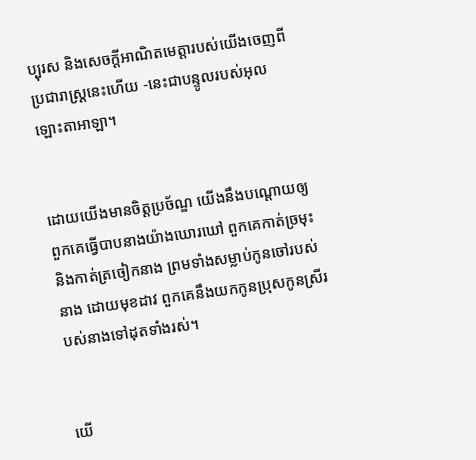ប្បុរស និងសេចក្ដីអាណិតមេត្តារបស់យើងចេញពីប្រជា‌រាស្ត្រនេះហើយ -នេះជាបន្ទូលរបស់អុលឡោះ‌តាអាឡា។


ដោយយើងមានចិត្តប្រច័ណ្ឌ យើងនឹងបណ្ដោយឲ្យពួកគេធ្វើបាបនាងយ៉ាងឃោរ‌ឃៅ ពួកគេកាត់ច្រមុះ និងកាត់ត្រចៀកនាង ព្រមទាំងសម្លាប់កូនចៅរបស់នាង ដោយមុខដាវ ពួកគេនឹងយកកូនប្រុសកូនស្រីរបស់នាងទៅដុតទាំងរស់។


យើ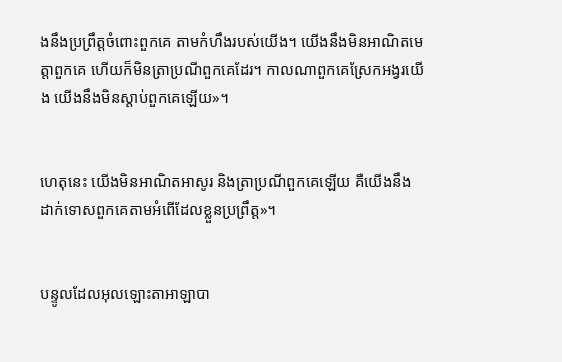ងនឹងប្រព្រឹត្តចំពោះពួកគេ តាមកំហឹងរបស់យើង។ យើងនឹងមិនអាណិតមេត្តាពួកគេ ហើយក៏មិនត្រាប្រណីពួកគេដែរ។ កាលណាពួកគេស្រែកអង្វរយើង យើងនឹងមិនស្ដាប់ពួកគេឡើយ»។


ហេតុនេះ យើងមិនអាណិតអាសូរ និងត្រាប្រណីពួកគេឡើយ គឺយើងនឹងដាក់ទោសពួកគេតាមអំពើដែលខ្លួនប្រព្រឹត្ត»។


បន្ទូលដែលអុលឡោះ‌តាអាឡាបា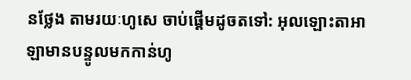នថ្លែង តាមរយៈហូសេ ចាប់ផ្តើមដូចតទៅ: អុលឡោះ‌តាអាឡាមានបន្ទូលមកកាន់ហូ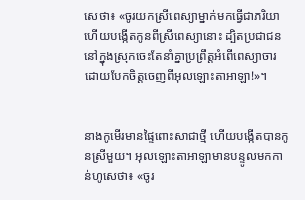សេថា៖ «ចូរយកស្រីពេស្យាម្នាក់មកធ្វើជាភរិយា ហើយបង្កើតកូនពីស្រីពេស្យានោះ ដ្បិតប្រជា‌ជននៅក្នុងស្រុកចេះតែនាំគ្នាប្រព្រឹត្តអំពើពេស្យា‌ចារ ដោយបែកចិត្តចេញពីអុលឡោះ‌តាអាឡា!»។


នាងកូមើរមានផ្ទៃពោះសាជាថ្មី ហើយបង្កើតបានកូនស្រីមួយ។ អុលឡោះ‌តាអាឡាមានបន្ទូលមកកាន់ហូសេថា៖ «ចូរ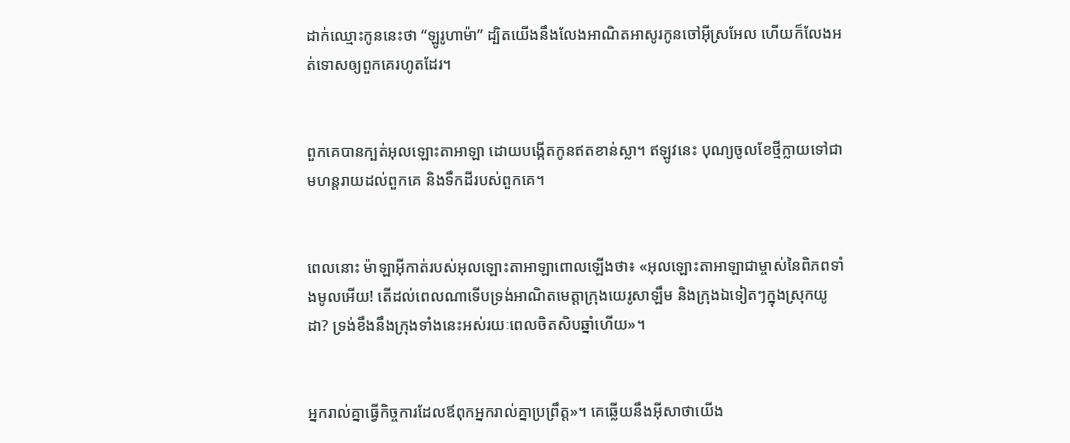ដាក់ឈ្មោះកូននេះថា “ឡូរូ‌ហាម៉ា” ដ្បិតយើងនឹងលែងអាណិត‌អាសូរកូនចៅអ៊ីស្រ‌អែល ហើយក៏លែងអត់‌ទោសឲ្យពួកគេរហូតដែរ។


ពួកគេបានក្បត់អុលឡោះ‌តាអាឡា ដោយបង្កើតកូនឥតខាន់‌ស្លា។ ឥឡូវនេះ បុណ្យចូលខែថ្មីក្លាយទៅជា មហន្ត‌រាយដល់ពួកគេ និងទឹកដីរបស់ពួកគេ។


ពេលនោះ ម៉ាឡា‌អ៊ីកាត់របស់អុលឡោះ‌តាអាឡាពោលឡើងថា៖ «អុលឡោះ‌តាអាឡាជាម្ចាស់នៃពិភពទាំងមូលអើយ! តើដល់ពេលណាទើបទ្រង់អាណិតមេត្តាក្រុងយេរូ‌សាឡឹម និងក្រុងឯទៀតៗក្នុងស្រុកយូដា? ទ្រង់ខឹងនឹងក្រុងទាំងនេះអស់រយៈពេលចិត‌សិបឆ្នាំហើយ»។


អ្នករាល់គ្នាធ្វើកិច្ចការដែលឪពុកអ្នករាល់គ្នាប្រព្រឹត្ដ»។ គេឆ្លើយនឹងអ៊ីសាថាយើង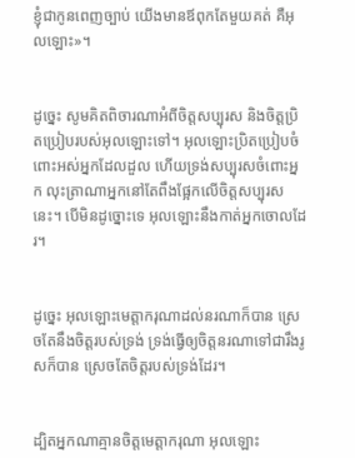ខ្ញុំជាកូនពេញច្បាប់ យើងមានឪពុកតែមួយគត់ គឺអុលឡោះ»។


ដូច្នេះ សូមគិតពិចារណាអំពីចិត្តសប្បុរស និងចិត្តប្រិត‌ប្រៀបរបស់អុលឡោះទៅ។ អុលឡោះប្រិត‌ប្រៀប‌ចំពោះអស់អ្នកដែលដួល ហើយទ្រង់សប្បុរសចំពោះអ្នក លុះត្រាណាអ្នកនៅតែពឹងផ្អែកលើចិត្តសប្បុរសនេះ។ បើមិនដូច្នោះទេ អុលឡោះនឹងកាត់អ្នកចោលដែរ។


ដូច្នេះ អុលឡោះមេត្ដា‌ករុណាដល់នរណាក៏បាន ស្រេចតែនឹងចិត្តរបស់ទ្រង់ ទ្រង់ធ្វើឲ្យចិត្ដនរណាទៅជារឹងរូសក៏បាន ស្រេចតែចិត្តរបស់ទ្រង់ដែរ។


ដ្បិតអ្នកណាគ្មានចិត្ដមេត្ដា‌ករុណា អុលឡោះ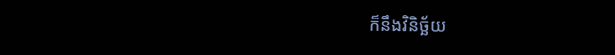ក៏នឹងវិនិ‌ច្ឆ័យ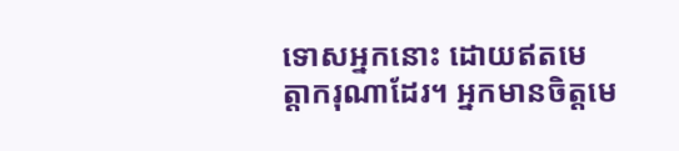ទោសអ្នកនោះ ដោយឥតមេត្ដា‌ករុណាដែរ។ អ្នកមានចិត្ដមេ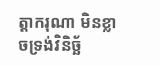ត្ដា‌ករុណា មិនខ្លាចទ្រង់វិនិ‌ច្ឆ័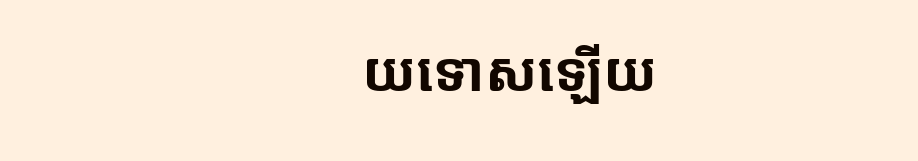យទោសឡើយ